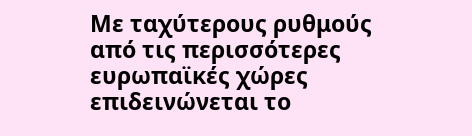Με ταχύτερους ρυθμούς από τις περισσότερες ευρωπαϊκές χώρες επιδεινώνεται το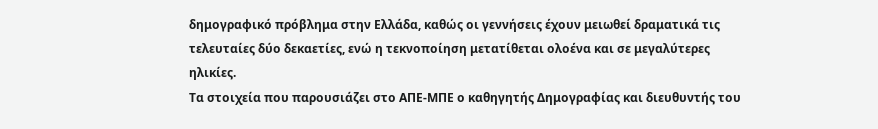δημογραφικό πρόβλημα στην Ελλάδα, καθώς οι γεννήσεις έχουν μειωθεί δραματικά τις τελευταίες δύο δεκαετίες, ενώ η τεκνοποίηση μετατίθεται ολοένα και σε μεγαλύτερες ηλικίες.
Τα στοιχεία που παρουσιάζει στο ΑΠΕ-ΜΠΕ ο καθηγητής Δημογραφίας και διευθυντής του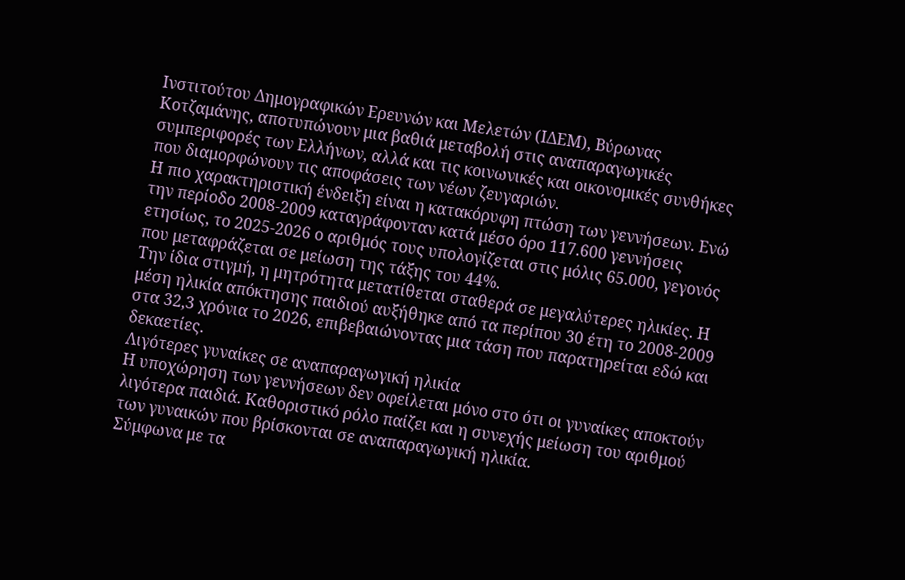Ινστιτούτου Δημογραφικών Ερευνών και Μελετών (ΙΔΕΜ), Βύρωνας Κοτζαμάνης, αποτυπώνουν μια βαθιά μεταβολή στις αναπαραγωγικές συμπεριφορές των Ελλήνων, αλλά και τις κοινωνικές και οικονομικές συνθήκες που διαμορφώνουν τις αποφάσεις των νέων ζευγαριών.
Η πιο χαρακτηριστική ένδειξη είναι η κατακόρυφη πτώση των γεννήσεων. Ενώ την περίοδο 2008-2009 καταγράφονταν κατά μέσο όρο 117.600 γεννήσεις ετησίως, το 2025-2026 ο αριθμός τους υπολογίζεται στις μόλις 65.000, γεγονός που μεταφράζεται σε μείωση της τάξης του 44%.
Την ίδια στιγμή, η μητρότητα μετατίθεται σταθερά σε μεγαλύτερες ηλικίες. Η μέση ηλικία απόκτησης παιδιού αυξήθηκε από τα περίπου 30 έτη το 2008-2009 στα 32,3 χρόνια το 2026, επιβεβαιώνοντας μια τάση που παρατηρείται εδώ και δεκαετίες.
Λιγότερες γυναίκες σε αναπαραγωγική ηλικία
Η υποχώρηση των γεννήσεων δεν οφείλεται μόνο στο ότι οι γυναίκες αποκτούν λιγότερα παιδιά. Καθοριστικό ρόλο παίζει και η συνεχής μείωση του αριθμού των γυναικών που βρίσκονται σε αναπαραγωγική ηλικία.
Σύμφωνα με τα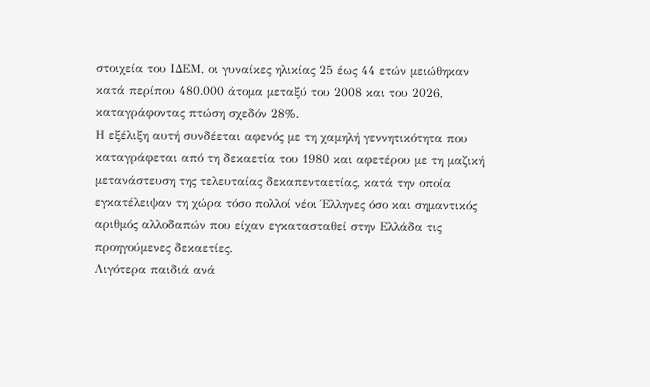στοιχεία του ΙΔΕΜ, οι γυναίκες ηλικίας 25 έως 44 ετών μειώθηκαν κατά περίπου 480.000 άτομα μεταξύ του 2008 και του 2026, καταγράφοντας πτώση σχεδόν 28%.
Η εξέλιξη αυτή συνδέεται αφενός με τη χαμηλή γεννητικότητα που καταγράφεται από τη δεκαετία του 1980 και αφετέρου με τη μαζική μετανάστευση της τελευταίας δεκαπενταετίας, κατά την οποία εγκατέλειψαν τη χώρα τόσο πολλοί νέοι Έλληνες όσο και σημαντικός αριθμός αλλοδαπών που είχαν εγκατασταθεί στην Ελλάδα τις προηγούμενες δεκαετίες.
Λιγότερα παιδιά ανά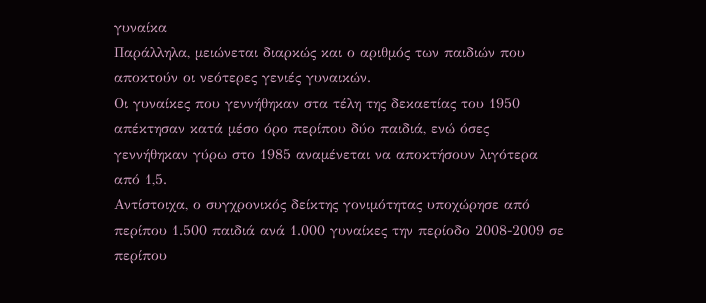γυναίκα
Παράλληλα, μειώνεται διαρκώς και ο αριθμός των παιδιών που αποκτούν οι νεότερες γενιές γυναικών.
Οι γυναίκες που γεννήθηκαν στα τέλη της δεκαετίας του 1950 απέκτησαν κατά μέσο όρο περίπου δύο παιδιά, ενώ όσες γεννήθηκαν γύρω στο 1985 αναμένεται να αποκτήσουν λιγότερα από 1,5.
Αντίστοιχα, ο συγχρονικός δείκτης γονιμότητας υποχώρησε από περίπου 1.500 παιδιά ανά 1.000 γυναίκες την περίοδο 2008-2009 σε περίπου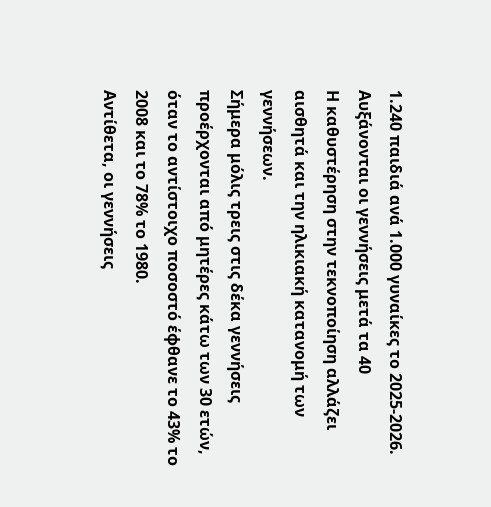1.240 παιδιά ανά 1.000 γυναίκες το 2025-2026.
Αυξάνονται οι γεννήσεις μετά τα 40
Η καθυστέρηση στην τεκνοποίηση αλλάζει αισθητά και την ηλικιακή κατανομή των γεννήσεων.
Σήμερα μόλις τρεις στις δέκα γεννήσεις προέρχονται από μητέρες κάτω των 30 ετών, όταν το αντίστοιχο ποσοστό έφθανε το 43% το 2008 και το 78% το 1980.
Αντίθετα, οι γεννήσεις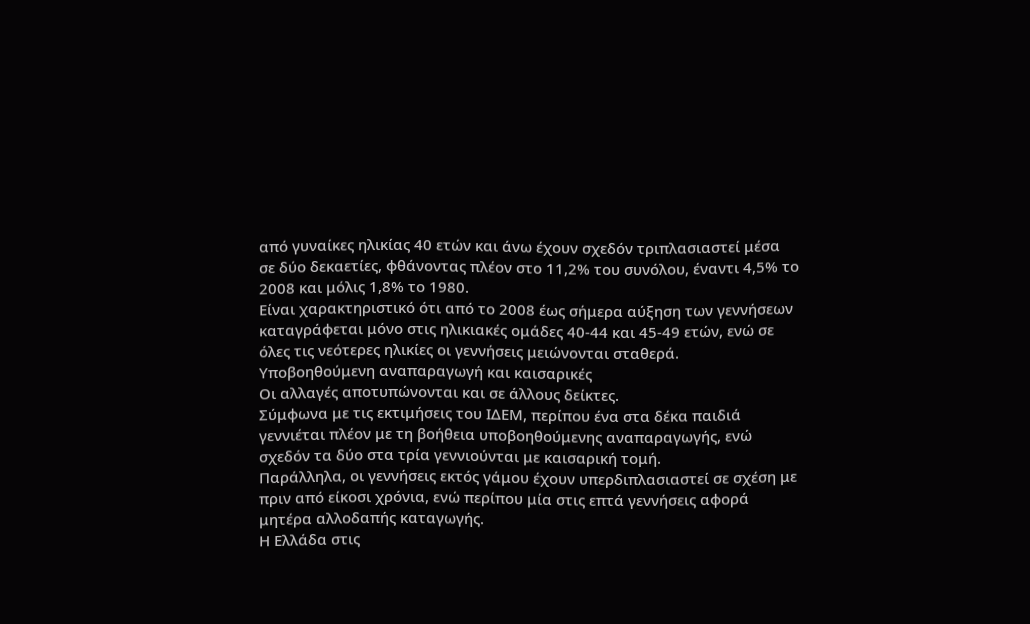από γυναίκες ηλικίας 40 ετών και άνω έχουν σχεδόν τριπλασιαστεί μέσα σε δύο δεκαετίες, φθάνοντας πλέον στο 11,2% του συνόλου, έναντι 4,5% το 2008 και μόλις 1,8% το 1980.
Είναι χαρακτηριστικό ότι από το 2008 έως σήμερα αύξηση των γεννήσεων καταγράφεται μόνο στις ηλικιακές ομάδες 40-44 και 45-49 ετών, ενώ σε όλες τις νεότερες ηλικίες οι γεννήσεις μειώνονται σταθερά.
Υποβοηθούμενη αναπαραγωγή και καισαρικές
Οι αλλαγές αποτυπώνονται και σε άλλους δείκτες.
Σύμφωνα με τις εκτιμήσεις του ΙΔΕΜ, περίπου ένα στα δέκα παιδιά γεννιέται πλέον με τη βοήθεια υποβοηθούμενης αναπαραγωγής, ενώ σχεδόν τα δύο στα τρία γεννιούνται με καισαρική τομή.
Παράλληλα, οι γεννήσεις εκτός γάμου έχουν υπερδιπλασιαστεί σε σχέση με πριν από είκοσι χρόνια, ενώ περίπου μία στις επτά γεννήσεις αφορά μητέρα αλλοδαπής καταγωγής.
Η Ελλάδα στις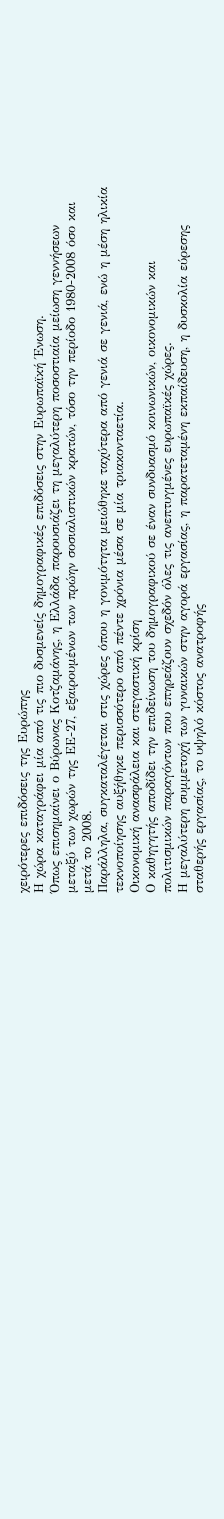χειρότερες επιδόσεις της Ευρώπης
Η χώρα καταγράφει μία από τις πιο δυσμενείς δημογραφικές επιδόσεις στην Ευρωπαϊκή Ένωση.
Όπως επισημαίνει ο Βύρωνας Κοτζαμάνης, η Ελλάδα παρουσιάζει τη μεγαλύτερη ποσοστιαία μείωση γεννήσεων μεταξύ των χωρών της ΕΕ-27, εξαιρουμένων των πρώην σοσιαλιστικών κρατών, τόσο την περίοδο 1980-2008 όσο και μετά το 2008.
Παράλληλα, συγκαταλέγεται στις χώρες όπου η γονιμότητα μειώθηκε ταχύτερα από γενιά σε γενιά, ενώ η μέση ηλικία τεκνοποίησης αυξήθηκε περισσότερο από πέντε χρόνια μέσα σε μία τριακονταετία.
Οικονομική ανασφάλεια και στεγαστική κρίση
Ο καθηγητής αποδίδει την επιδείνωση του δημογραφικού σε έναν συνδυασμό κοινωνικών, οικονομικών και πολιτισμικών παραγόντων που επηρεάζουν σχεδόν όλες τις ανεπτυγμένες ευρωπαϊκές χώρες.
Η μεγαλύτερη συμμετοχή των γυναικών στην αγορά εργασίας, η παρατεταμένη εκπαίδευση, η δυσκολία εύρεσης σταθερής εργασίας, το υψηλό κόστος ανατροφής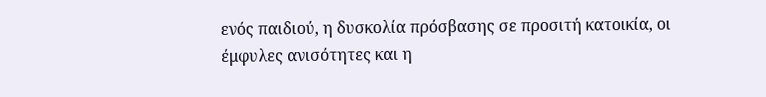ενός παιδιού, η δυσκολία πρόσβασης σε προσιτή κατοικία, οι έμφυλες ανισότητες και η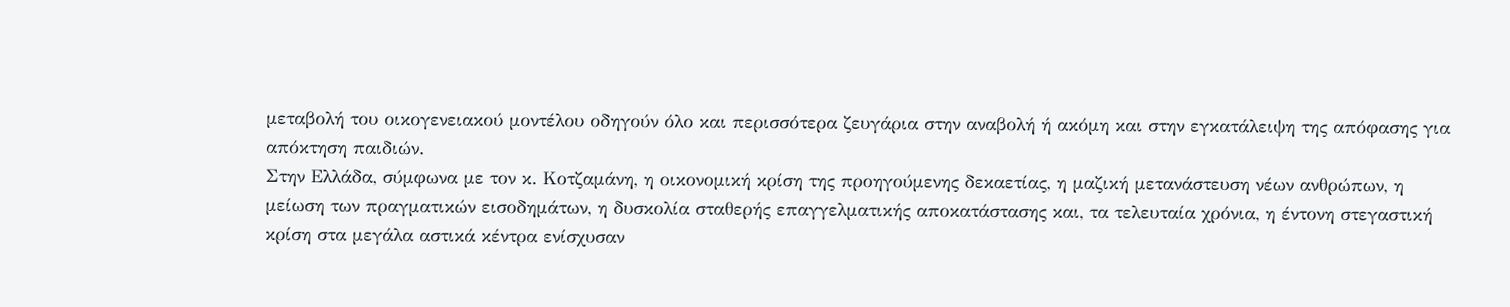μεταβολή του οικογενειακού μοντέλου οδηγούν όλο και περισσότερα ζευγάρια στην αναβολή ή ακόμη και στην εγκατάλειψη της απόφασης για απόκτηση παιδιών.
Στην Ελλάδα, σύμφωνα με τον κ. Κοτζαμάνη, η οικονομική κρίση της προηγούμενης δεκαετίας, η μαζική μετανάστευση νέων ανθρώπων, η μείωση των πραγματικών εισοδημάτων, η δυσκολία σταθερής επαγγελματικής αποκατάστασης και, τα τελευταία χρόνια, η έντονη στεγαστική κρίση στα μεγάλα αστικά κέντρα ενίσχυσαν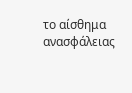το αίσθημα ανασφάλειας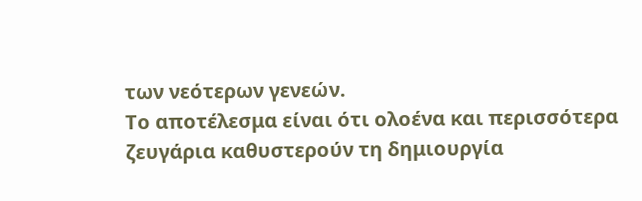των νεότερων γενεών.
Το αποτέλεσμα είναι ότι ολοένα και περισσότερα ζευγάρια καθυστερούν τη δημιουργία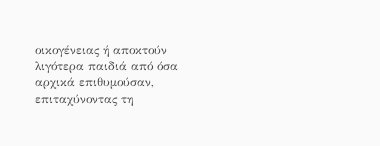οικογένειας ή αποκτούν λιγότερα παιδιά από όσα αρχικά επιθυμούσαν, επιταχύνοντας τη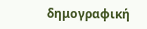δημογραφική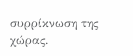συρρίκνωση της χώρας.